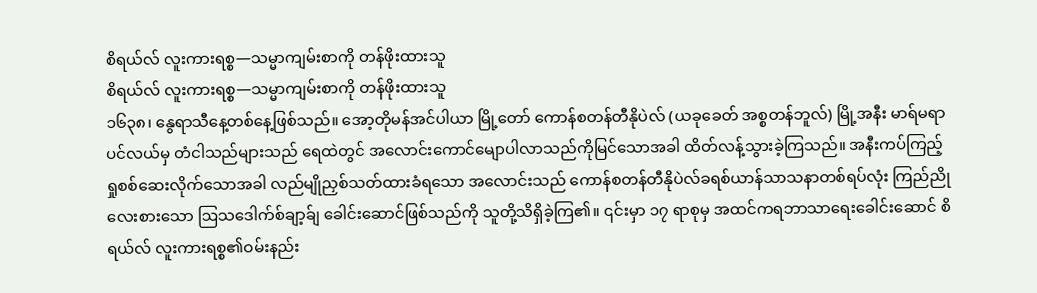စိရယ်လ် လူးကားရစ္စ—သမ္မာကျမ်းစာကို တန်ဖိုးထားသူ
စိရယ်လ် လူးကားရစ္စ—သမ္မာကျမ်းစာကို တန်ဖိုးထားသူ
၁၆၃၈၊ နွေရာသီနေ့တစ်နေ့ဖြစ်သည်။ အော့တိုမန်အင်ပါယာ မြို့တော် ကောန်စတန်တီနိုပဲလ် (ယခုခေတ် အစ္စတန်ဘူလ်) မြို့အနီး မာရ်မရာပင်လယ်မှ တံငါသည်များသည် ရေထဲတွင် အလောင်းကောင်မျောပါလာသည်ကိုမြင်သောအခါ ထိတ်လန့်သွားခဲ့ကြသည်။ အနီးကပ်ကြည့်ရှုစစ်ဆေးလိုက်သောအခါ လည်မျိုညှစ်သတ်ထားခံရသော အလောင်းသည် ကောန်စတန်တီနိုပဲလ်ခရစ်ယာန်သာသနာတစ်ရပ်လုံး ကြည်ညိုလေးစားသော ဩသဒေါက်စ်ချာ့ခ်ျ ခေါင်းဆောင်ဖြစ်သည်ကို သူတို့သိရှိခဲ့ကြ၏။ ၎င်းမှာ ၁၇ ရာစုမှ အထင်ကရဘာသာရေးခေါင်းဆောင် စိရယ်လ် လူးကားရစ္စ၏ဝမ်းနည်း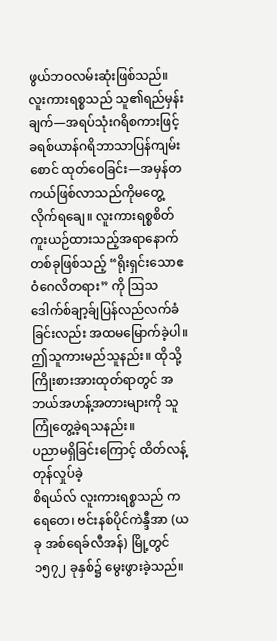ဖွယ်ဘဝလမ်းဆုံးဖြစ်သည်။
လူးကားရစ္စသည် သူ၏ရည်မှန်းချက်—အရပ်သုံးဂရိစကားဖြင့် ခရစ်ယာန်ဂရိဘာသာပြန်ကျမ်းစောင် ထုတ်ဝေခြင်း—အမှန်တကယ်ဖြစ်လာသည်ကိုမတွေ့လိုက်ရချေ။ လူးကားရစ္စစိတ်ကူးယဉ်ထားသည့်အရာနောက်တစ်ခုဖြစ်သည့် “ရိုးရှင်းသောဧဝံဂေလိတရား” ကို ဩသဒေါက်စ်ချာ့ခ်ျပြန်လည်လက်ခံခြင်းလည်း အထမမြောက်ခဲ့ပါ။ ဤသူကားမည်သူနည်း။ ထိုသို့ကြိုးစားအားထုတ်ရာတွင် အဘယ်အဟန့်အတားများကို သူကြုံတွေ့ခဲ့ရသနည်း။
ပညာမရှိခြင်းကြောင့် ထိတ်လန့်တုန်လှုပ်ခဲ့
စိရယ်လ် လူးကားရစ္စသည် ကရေတေ၊ ဗင်းနစ်ပိုင်ကဲန္ဒီအာ (ယခု အစ်ရေခ်လီအန်) မြို့တွင် ၁၅၇၂ ခုနှစ်၌ မွေးဖွားခဲ့သည်။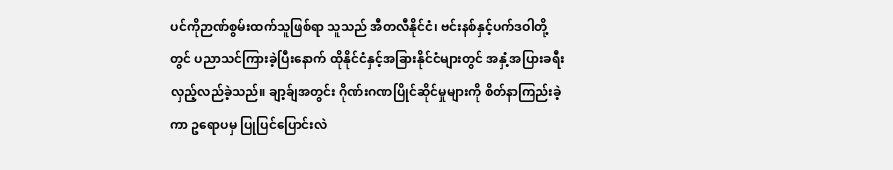ပင်ကိုဉာဏ်စွမ်းထက်သူဖြစ်ရာ သူသည် အီတလီနိုင်ငံ၊ ဗင်းနစ်နှင့်ပက်ဒဝါတို့တွင် ပညာသင်ကြားခဲ့ပြီးနောက် ထိုနိုင်ငံနှင့်အခြားနိုင်ငံများတွင် အနှံ့အပြားခရီးလှည့်လည်ခဲ့သည်။ ချာ့ခ်ျအတွင်း ဂိုဏ်းဂဏပြိုင်ဆိုင်မှုများကို စိတ်နာကြည်းခဲ့ကာ ဥရောပမှ ပြုပြင်ပြောင်းလဲ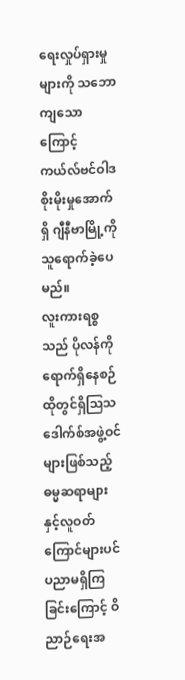ရေးလှုပ်ရှားမှုများကို သဘောကျသောကြောင့် ကယ်လ်ဗင်ဝါဒစိုးမိုးမှုအောက်ရှိ ဂျီနီဗာမြို့ကို သူရောက်ခဲ့ပေမည်။
လူးကားရစ္စသည် ပိုလန်ကိုရောက်ရှိနေစဉ် ထိုတွင်ရှိသြသဒေါက်စ်အဖွဲ့ဝင်များဖြစ်သည့် ဓမ္မဆရာများနှင့်လူဝတ်ကြောင်များပင် ပညာမရှိကြခြင်းကြောင့် ဝိညာဉ်ရေးအ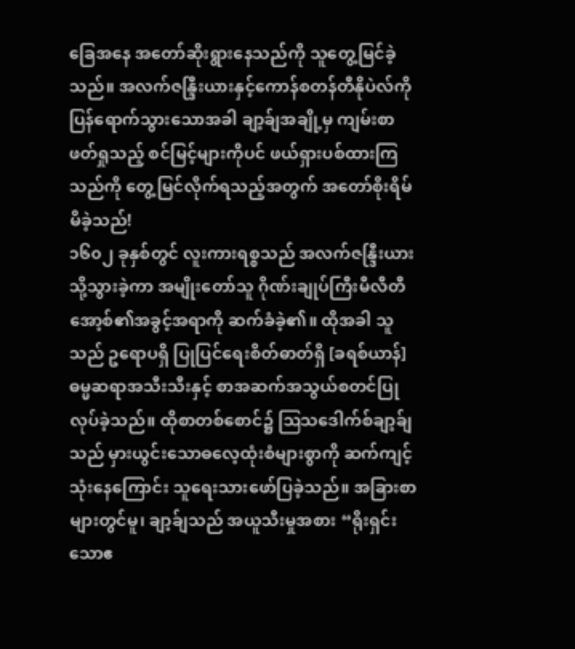ခြေအနေ အတော်ဆိုးရွားနေသည်ကို သူတွေ့မြင်ခဲ့သည်။ အလက်ဇန္ဒြီးယားနှင့်ကောန်စတန်တီနိုပဲလ်ကို ပြန်ရောက်သွားသောအခါ ချာ့ခ်ျအချို့မှ ကျမ်းစာဖတ်ရှုသည့် စင်မြင့်များကိုပင် ဖယ်ရှားပစ်ထားကြသည်ကို တွေ့မြင်လိုက်ရသည့်အတွက် အတော်စိုးရိမ်မိခဲ့သည်!
၁၆၀၂ ခုနှစ်တွင် လူးကားရစ္စသည် အလက်ဇန္ဒြီးယားသို့သွားခဲ့ကာ အမျိုးတော်သူ ဂိုဏ်းချုပ်ကြီးမီလီတီအော့စ်၏အခွင့်အရာကို ဆက်ခံခဲ့၏။ ထိုအခါ သူသည် ဥရောပရှိ ပြုပြင်ရေးစိတ်ဓာတ်ရှိ [ခရစ်ယာန်] ဓမ္မဆရာအသီးသီးနှင့် စာအဆက်အသွယ်စတင်ပြုလုပ်ခဲ့သည်။ ထိုစာတစ်စောင်၌ ဩသဒေါက်စ်ချာ့ခ်ျသည် မှားယွင်းသောဓလေ့ထုံးစံများစွာကို ဆက်ကျင့်သုံးနေကြောင်း သူရေးသားဖော်ပြခဲ့သည်။ အခြားစာများတွင်မူ၊ ချာ့ခ်ျသည် အယူသီးမှုအစား “ရိုးရှင်းသောဧ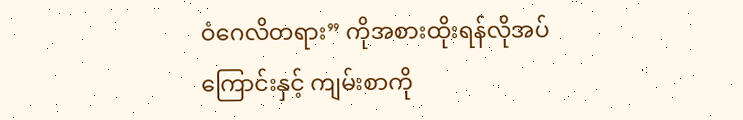ဝံဂေလိတရား” ကိုအစားထိုးရန်လိုအပ်ကြောင်းနှင့် ကျမ်းစာကို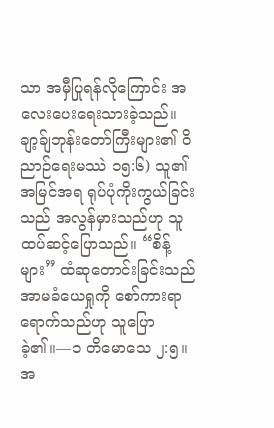သာ အမှီပြုရန်လိုကြောင်း အလေးပေးရေးသားခဲ့သည်။
ချာ့ခ်ျဘုန်းတော်ကြီးများ၏ ဝိညာဉ်ရေးမဿဲ ၁၅:၆) သူ၏အမြင်အရ ရုပ်ပုံကိုးကွယ်ခြင်းသည် အလွန်မှားသည်ဟု သူထပ်ဆင့်ပြောသည်။ “စိန့်များ” ထံဆုတောင်းခြင်းသည် အာမခံယေရှုကို စော်ကားရာရောက်သည်ဟု သူပြောခဲ့၏။—၁ တိမောသေ ၂:၅။
အ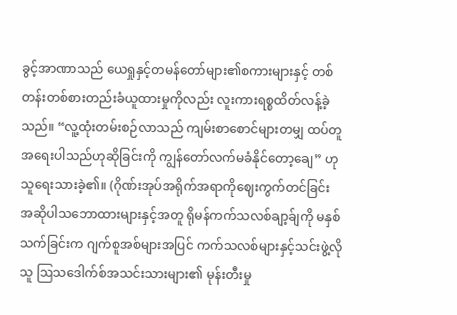ခွင့်အာဏာသည် ယေရှုနှင့်တမန်တော်များ၏စကားများနှင့် တစ်တန်းတစ်စားတည်းခံယူထားမှုကိုလည်း လူးကားရစ္စထိတ်လန့်ခဲ့သည်။ “လူ့ထုံးတမ်းစဉ်လာသည် ကျမ်းစာစောင်များတမျှ ထပ်တူအရေးပါသည်ဟုဆိုခြင်းကို ကျွန်တော်လက်မခံနိုင်တော့ချေ” ဟုသူရေးသားခဲ့၏။ (ဂိုဏ်းအုပ်အရိုက်အရာကိုဈေးကွက်တင်ခြင်း
အဆိုပါသဘောထားများနှင့်အတူ ရိုမန်ကက်သလစ်ချာ့ခ်ျကို မနှစ်သက်ခြင်းက ဂျက်စူအစ်များအပြင် ကက်သလစ်များနှင့်သင်းဖွဲ့လိုသူ ဩသဒေါက်စ်အသင်းသားများ၏ မုန်းတီးမှု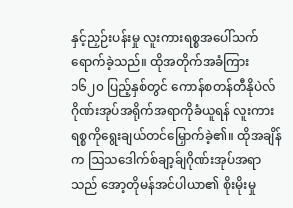နှင့်ညှဉ်းပန်းမှု လူးကားရစ္စအပေါ်သက်ရောက်ခဲ့သည်။ ထိုအတိုက်အခံကြား ၁၆၂၀ ပြည့်နှစ်တွင် ကောန်စတန်တီနိုပဲလ်ဂိုဏ်းအုပ်အရိုက်အရာကိုခံယူရန် လူးကားရစ္စကိုရွေးချယ်တင်မြှောက်ခဲ့၏။ ထိုအချိန်က ဩသဒေါက်စ်ချာ့ခ်ျဂိုဏ်းအုပ်အရာသည် အော့တိုမန်အင်ပါယာ၏ စိုးမိုးမှု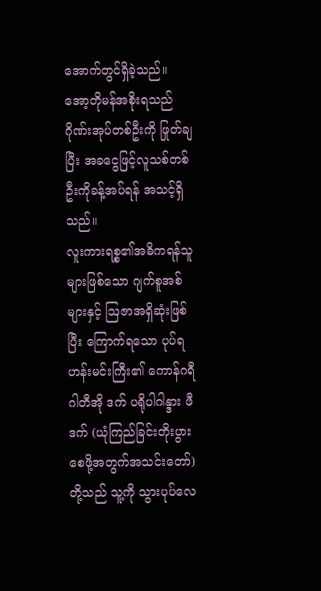အောက်တွင်ရှိခဲ့သည်။ အော့တိုမန်အစိုးရသည် ဂိုဏ်းအုပ်တစ်ဦးကို ဖြုတ်ချပြီး အခငွေဖြင့်လူသစ်တစ်ဦးကိုခန့်အပ်ရန် အသင့်ရှိသည်။
လူးကားရစ္စ၏အဓိကရန်သူများဖြစ်သော ဂျက်စူအစ်များနှင့် ဩဇာအရှိဆုံးဖြစ်ပြီး ကြောက်ရသော ပုပ်ရဟန်းမင်းကြီး၏ ကောန်ဂရီဂါတီအို ဒက် ပရိုပါဂါန္ဒား ဖီဒက် (ယုံကြည်ခြင်းတိုးပွားစေဖို့အတွက်အသင်းတော်) တို့သည် သူ့ကို သွားပုပ်လေ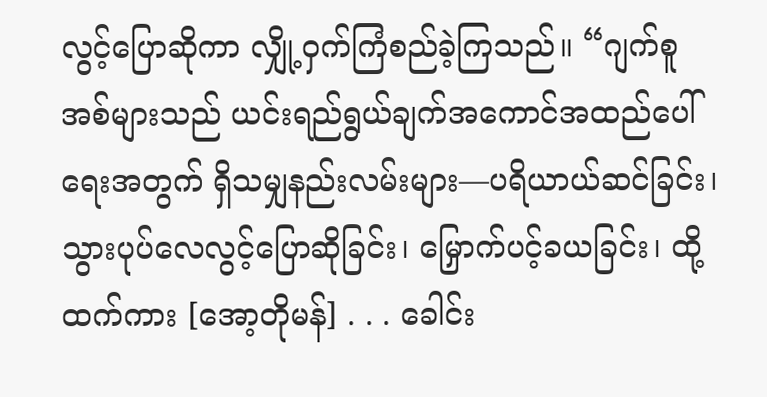လွင့်ပြောဆိုကာ လျှို့ဝှက်ကြံစည်ခဲ့ကြသည်။ “ဂျက်စူအစ်များသည် ယင်းရည်ရွယ်ချက်အကောင်အထည်ပေါ်ရေးအတွက် ရှိသမျှနည်းလမ်းများ—ပရိယာယ်ဆင်ခြင်း၊ သွားပုပ်လေလွင့်ပြောဆိုခြင်း၊ မြှောက်ပင့်ခယခြင်း၊ ထို့ထက်ကား [အော့တိုမန်] . . . ခေါင်း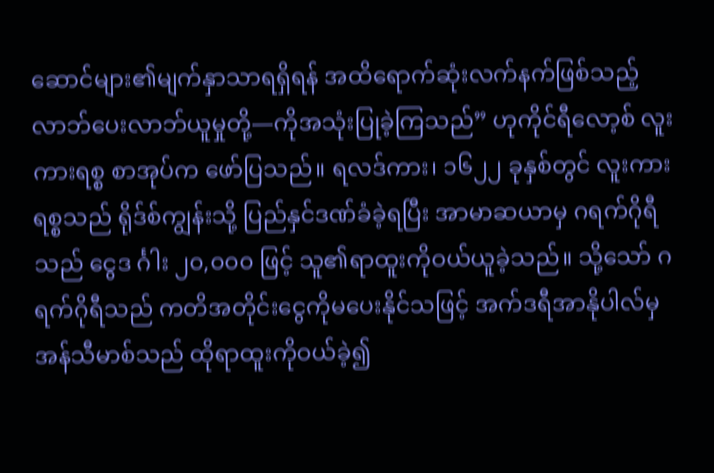ဆောင်များ၏မျက်နှာသာရရှိရန် အထိရောက်ဆုံးလက်နက်ဖြစ်သည့် လာဘ်ပေးလာဘ်ယူမှုတို့—ကိုအသုံးပြုခဲ့ကြသည်” ဟုကိုင်ရီလော့စ် လူးကားရစ္စ စာအုပ်က ဖော်ပြသည်။ ရလဒ်ကား၊ ၁၆၂၂ ခုနှစ်တွင် လူးကားရစ္စသည် ရိုဒ်စ်ကျွန်းသို့ ပြည်နှင်ဒဏ်ခံခဲ့ရပြီး အာမာဆယာမှ ဂရက်ဂိုရီသည် ငွေဒ င်္ဂါး ၂၀,၀၀၀ ဖြင့် သူ၏ရာထူးကိုဝယ်ယူခဲ့သည်။ သို့သော် ဂရက်ဂိုရီသည် ကတိအတိုင်းငွေကိုမပေးနိုင်သဖြင့် အက်ဒရီအာနိုပါလ်မှ အန်သီမာစ်သည် ထိုရာထူးကိုဝယ်ခဲ့၍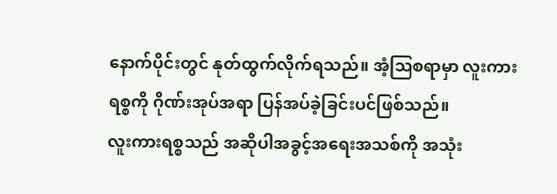နောက်ပိုင်းတွင် နုတ်ထွက်လိုက်ရသည်။ အံ့ဩစရာမှာ လူးကားရစ္စကို ဂိုဏ်းအုပ်အရာ ပြန်အပ်ခဲ့ခြင်းပင်ဖြစ်သည်။
လူးကားရစ္စသည် အဆိုပါအခွင့်အရေးအသစ်ကို အသုံး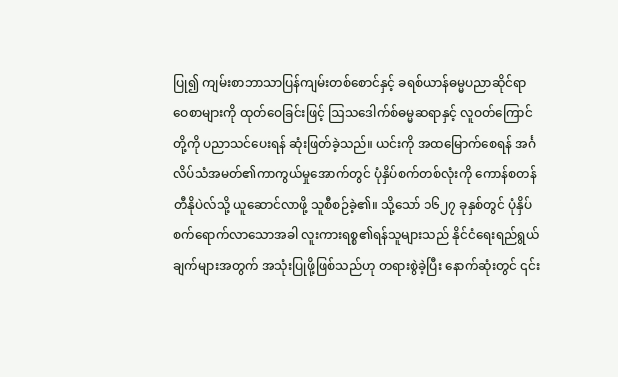ပြု၍ ကျမ်းစာဘာသာပြန်ကျမ်းတစ်စောင်နှင့် ခရစ်ယာန်ဓမ္မပညာဆိုင်ရာဝေစာများကို ထုတ်ဝေခြင်းဖြင့် ဩသဒေါက်စ်ဓမ္မဆရာနှင့် လူဝတ်ကြောင်တို့ကို ပညာသင်ပေးရန် ဆုံးဖြတ်ခဲ့သည်။ ယင်းကို အထမြောက်စေရန် အင်္ဂလိပ်သံအမတ်၏ကာကွယ်မှုအောက်တွင် ပုံနှိပ်စက်တစ်လုံးကို ကောန်စတန်တီနိုပဲလ်သို့ ယူဆောင်လာဖို့ သူစီစဉ်ခဲ့၏။ သို့သော် ၁၆၂၇ ခုနှစ်တွင် ပုံနှိပ်စက်ရောက်လာသောအခါ လူးကားရစ္စ၏ရန်သူများသည် နိုင်ငံရေးရည်ရွယ်ချက်များအတွက် အသုံးပြုဖို့ဖြစ်သည်ဟု တရားစွဲခဲ့ပြီး နောက်ဆုံးတွင် ၎င်း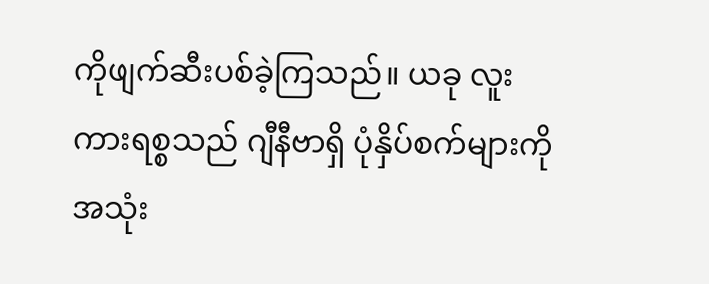ကိုဖျက်ဆီးပစ်ခဲ့ကြသည်။ ယခု လူးကားရစ္စသည် ဂျီနီဗာရှိ ပုံနှိပ်စက်များကို အသုံး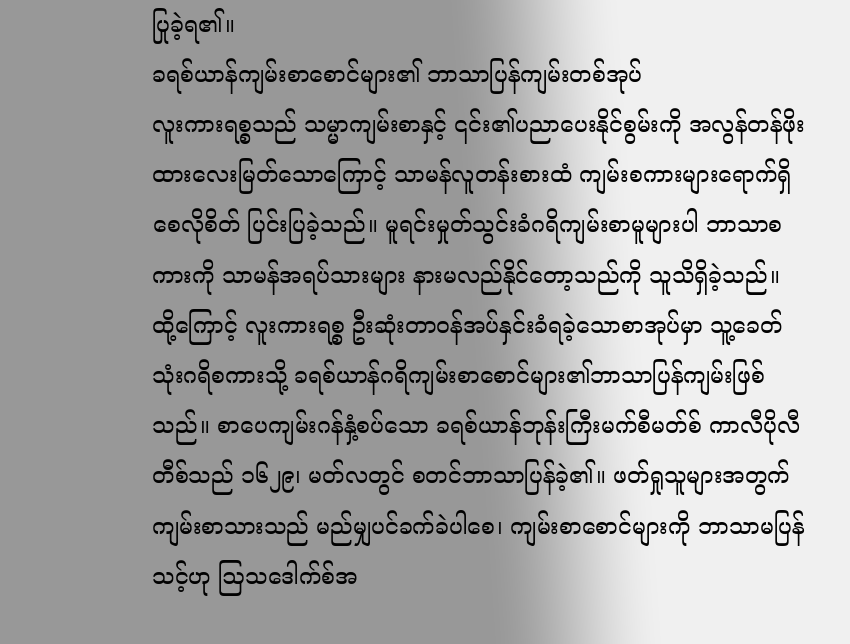ပြုခဲ့ရ၏။
ခရစ်ယာန်ကျမ်းစာစောင်များ၏ ဘာသာပြန်ကျမ်းတစ်အုပ်
လူးကားရစ္စသည် သမ္မာကျမ်းစာနှင့် ၎င်း၏ပညာပေးနိုင်စွမ်းကို အလွန်တန်ဖိုးထားလေးမြတ်သောကြောင့် သာမန်လူတန်းစားထံ ကျမ်းစကားများရောက်ရှိစေလိုစိတ် ပြင်းပြခဲ့သည်။ မူရင်းမှုတ်သွင်းခံဂရိကျမ်းစာမူများပါ ဘာသာစကားကို သာမန်အရပ်သားများ နားမလည်နိုင်တော့သည်ကို သူသိရှိခဲ့သည်။ ထို့ကြောင့် လူးကားရစ္စ ဦးဆုံးတာဝန်အပ်နှင်းခံရခဲ့သောစာအုပ်မှာ သူ့ခေတ်သုံးဂရိစကားသို့ ခရစ်ယာန်ဂရိကျမ်းစာစောင်များ၏ဘာသာပြန်ကျမ်းဖြစ်သည်။ စာပေကျမ်းဂန်နှံ့စပ်သော ခရစ်ယာန်ဘုန်းကြီးမက်စီမတ်စ် ကာလီပိုလီတီစ်သည် ၁၆၂၉၊ မတ်လတွင် စတင်ဘာသာပြန်ခဲ့၏။ ဖတ်ရှုသူများအတွက် ကျမ်းစာသားသည် မည်မျှပင်ခက်ခဲပါစေ၊ ကျမ်းစာစောင်များကို ဘာသာမပြန်သင့်ဟု ဩသဒေါက်စ်အ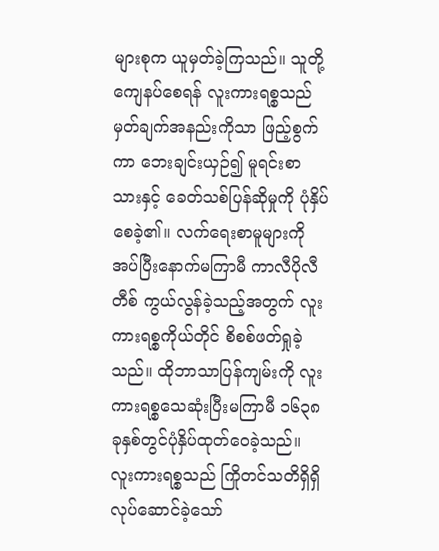များစုက ယူမှတ်ခဲ့ကြသည်။ သူတို့ကျေနပ်စေရန် လူးကားရစ္စသည် မှတ်ချက်အနည်းကိုသာ ဖြည့်စွက်ကာ ဘေးချင်းယှဉ်၍ မူရင်းစာသားနှင့် ခေတ်သစ်ပြန်ဆိုမှုကို ပုံနှိပ်စေခဲ့၏။ လက်ရေးစာမူများကိုအပ်ပြီးနောက်မကြာမီ ကာလီပိုလီတီစ် ကွယ်လွန်ခဲ့သည့်အတွက် လူးကားရစ္စကိုယ်တိုင် စိစစ်ဖတ်ရှုခဲ့သည်။ ထိုဘာသာပြန်ကျမ်းကို လူးကားရစ္စသေဆုံးပြီးမကြာမီ ၁၆၃၈ ခုနှစ်တွင်ပုံနှိပ်ထုတ်ဝေခဲ့သည်။
လူးကားရစ္စသည် ကြိုတင်သတိရှိရှိလုပ်ဆောင်ခဲ့သော်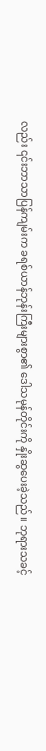လည်း ၎င်းဘာသာပြန်ကျမ်းက ခရစ်ယာန်ဘုန်းကြီးများစွာ၏ ဒေါသမုန်တိုင်းကို နှိုးဆွပေးခဲ့သည်။ ဘုရားသခင့်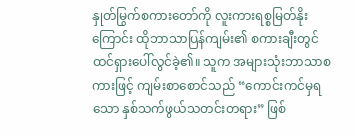နှုတ်မြွက်စကားတော်ကို လူးကားရစ္စမြတ်နိုးကြောင်း ထိုဘာသာပြန်ကျမ်း၏ စကားချီးတွင် ထင်ရှားပေါ်လွင်ခဲ့၏။ သူက အများသုံးဘာသာစကားဖြင့် ကျမ်းစာစောင်သည် “ကောင်းကင်မှရသော နှစ်သက်ဖွယ်သတင်းတရား” ဖြစ်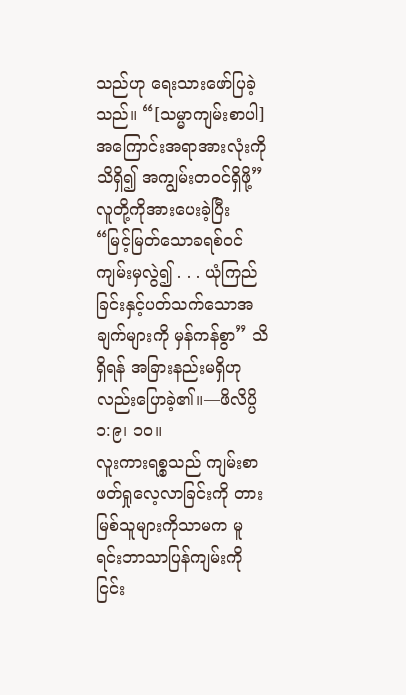သည်ဟု ရေးသားဖော်ပြခဲ့သည်။ “[သမ္မာကျမ်းစာပါ] အကြောင်းအရာအားလုံးကို သိရှိ၍ အကျွမ်းတဝင်ရှိဖို့” လူတို့ကိုအားပေးခဲ့ပြီး “မြင့်မြတ်သောခရစ်ဝင်ကျမ်းမှလွဲ၍ . . . ယုံကြည်ခြင်းနှင့်ပတ်သက်သောအချက်များကို မှန်ကန်စွာ” သိရှိရန် အခြားနည်းမရှိဟုလည်းပြောခဲ့၏။—ဖိလိပ္ပိ ၁:၉၊ ၁၀။
လူးကားရစ္စသည် ကျမ်းစာဖတ်ရှုလေ့လာခြင်းကို တားမြစ်သူများကိုသာမက မူရင်းဘာသာပြန်ကျမ်းကို ငြင်း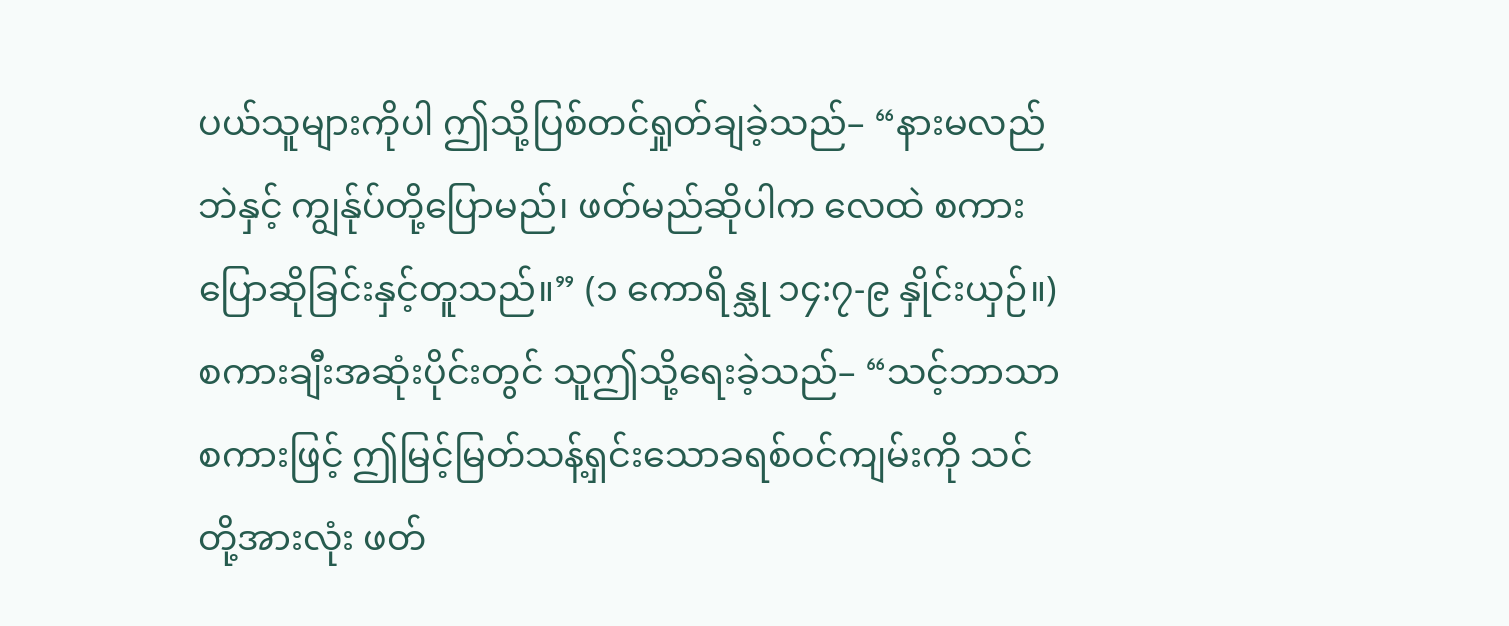ပယ်သူများကိုပါ ဤသို့ပြစ်တင်ရှုတ်ချခဲ့သည်– “နားမလည်ဘဲနှင့် ကျွန်ုပ်တို့ပြောမည်၊ ဖတ်မည်ဆိုပါက လေထဲ စကားပြောဆိုခြင်းနှင့်တူသည်။” (၁ ကောရိန္သု ၁၄:၇-၉ နှိုင်းယှဉ်။) စကားချီးအဆုံးပိုင်းတွင် သူဤသို့ရေးခဲ့သည်– “သင့်ဘာသာစကားဖြင့် ဤမြင့်မြတ်သန့်ရှင်းသောခရစ်ဝင်ကျမ်းကို သင်တို့အားလုံး ဖတ်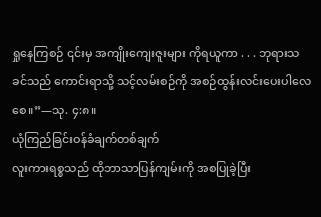ရှုနေကြစဉ် ၎င်းမှ အကျိုးကျေးဇူးများ ကိုရယူကာ . . . ဘုရားသခင်သည် ကောင်းရာသို့ သင့်လမ်းစဉ်ကို အစဉ်ထွန်းလင်းပေးပါလေစေ။”—သု. ၄:၈။
ယုံကြည်ခြင်းဝန်ခံချက်တစ်ချက်
လူးကားရစ္စသည် ထိုဘာသာပြန်ကျမ်းကို အစပြုခဲ့ပြီး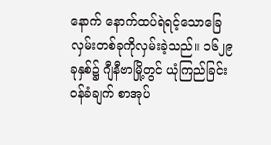နောက် နောက်ထပ်ရဲရင့်သောခြေလှမ်းတစ်ခုကိုလှမ်းခဲ့သည်။ ၁၆၂၉ ခုနှစ်၌ ဂျီနီဗာမြို့တွင် ယုံကြည်ခြင်းဝန်ခံချက် စာအုပ်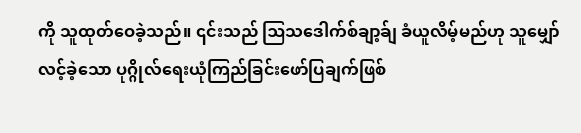ကို သူထုတ်ဝေခဲ့သည်။ ၎င်းသည် ဩသဒေါက်စ်ချာ့ခ်ျ ခံယူလိမ့်မည်ဟု သူမျှော်လင့်ခဲ့သော ပုဂ္ဂိုလ်ရေးယုံကြည်ခြင်းဖော်ပြချက်ဖြစ်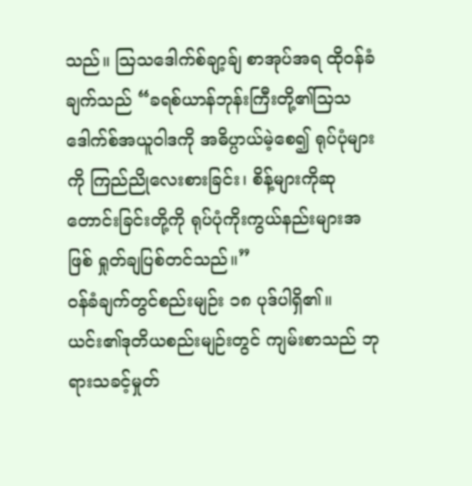သည်။ ဩသဒေါက်စ်ချာ့ခ်ျ စာအုပ်အရ ထိုဝန်ခံချက်သည် “ခရစ်ယာန်ဘုန်းကြီးတို့၏သြသဒေါက်စ်အယူဝါဒကို အဓိပ္ပာယ်မဲ့စေ၍ ရုပ်ပုံများကို ကြည်ညိုလေးစားခြင်း၊ စိန့်များကိုဆုတောင်းခြင်းတို့ကို ရုပ်ပုံကိုးကွယ်နည်းများအဖြစ် ရှုတ်ချပြစ်တင်သည်။”
ဝန်ခံချက်တွင်စည်းမျဉ်း ၁၈ ပုဒ်ပါရှိ၏။ ယင်း၏ဒုတိယစည်းမျဉ်းတွင် ကျမ်းစာသည် ဘုရားသခင့်မှုတ်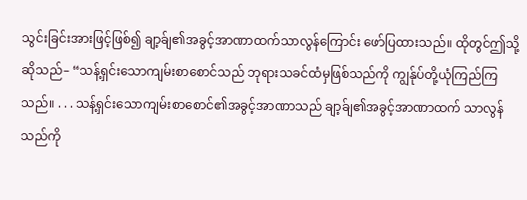သွင်းခြင်းအားဖြင့်ဖြစ်၍ ချာ့ခ်ျ၏အခွင့်အာဏာထက်သာလွန်ကြောင်း ဖော်ပြထားသည်။ ထိုတွင်ဤသို့ဆိုသည်– “သန့်ရှင်းသောကျမ်းစာစောင်သည် ဘုရားသခင်ထံမှဖြစ်သည်ကို ကျွန်ုပ်တို့ယုံကြည်ကြသည်။ . . . သန့်ရှင်းသောကျမ်းစာစောင်၏အခွင့်အာဏာသည် ချာ့ခ်ျ၏အခွင့်အာဏာထက် သာလွန်သည်ကို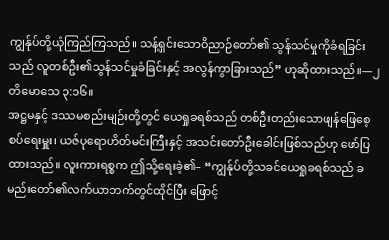ကျွန်ုပ်တို့ယုံကြည်ကြသည်။ သန့်ရှင်းသောဝိညာဉ်တော်၏ သွန်သင်မှုကိုခံရခြင်းသည် လူတစ်ဦး၏သွန်သင်မှုခံခြင်းနှင့် အလွန်ကွာခြားသည်” ဟုဆိုထားသည်။—၂ တိမောသေ ၃:၁၆။
အဋ္ဌမနှင့် ဒဿမစည်းမျဉ်းတို့တွင် ယေရှုခရစ်သည် တစ်ဦးတည်းသောဖျန်ဖြေစေ့စပ်ရေးမှူး၊ ယဇ်ပုရောဟိတ်မင်းကြီးနှင့် အသင်းတော်ဦးခေါင်းဖြစ်သည်ဟု ဖော်ပြထားသည်။ လူးကားရစ္စက ဤသို့ရေးခဲ့၏– “ကျွန်ုပ်တို့သခင်ယေရှုခရစ်သည် ခမည်းတော်၏လက်ယာဘက်တွင်ထိုင်ပြီး ဖြောင့်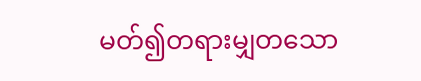မတ်၍တရားမျှတသော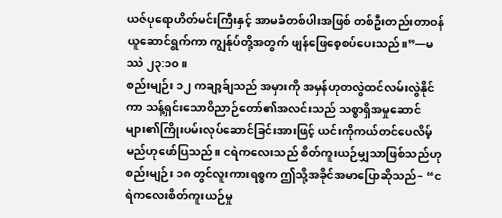ယဇ်ပုရောဟိတ်မင်းကြီးနှင့် အာမခံတစ်ပါးအဖြစ် တစ်ဦးတည်းတာဝန်ယူဆောင်ရွက်ကာ ကျွန်ုပ်တို့အတွက် ဖျန်ဖြေစေ့စပ်ပေးသည်။”—မဿဲ ၂၃:၁၀။
စည်းမျဉ်း ၁၂ ကချာ့ခ်ျသည် အမှားကို အမှန်ဟုတလွဲထင်လမ်းလွဲနိုင်ကာ သန့်ရှင်းသောဝိညာဉ်တော်၏အလင်းသည် သစ္စာရှိအမှုဆောင်များ၏ကြိုးပမ်းလုပ်ဆောင်ခြင်းအားဖြင့် ယင်းကိုကယ်တင်ပေလိမ့်မည်ဟုဖော်ပြသည်။ ငရဲကလေးသည် စိတ်ကူးယဉ်မျှသာဖြစ်သည်ဟု စည်းမျဉ်း ၁၈ တွင်လူးကားရစ္စက ဤသို့အခိုင်အမာပြောဆိုသည်– “ငရဲကလေးစိတ်ကူးယဉ်မှု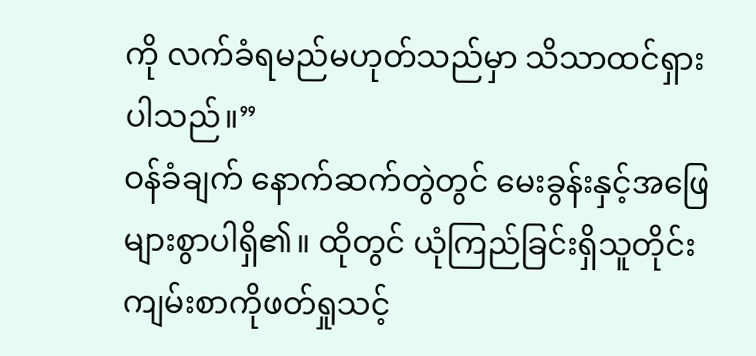ကို လက်ခံရမည်မဟုတ်သည်မှာ သိသာထင်ရှားပါသည်။”
ဝန်ခံချက် နောက်ဆက်တွဲတွင် မေးခွန်းနှင့်အဖြေများစွာပါရှိ၏။ ထိုတွင် ယုံကြည်ခြင်းရှိသူတိုင်း ကျမ်းစာကိုဖတ်ရှုသင့်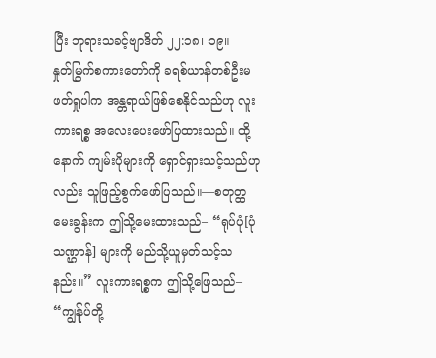ပြီး ဘုရားသခင့်ဗျာဒိတ် ၂၂:၁၈၊ ၁၉။
နှုတ်မြွက်စကားတော်ကို ခရစ်ယာန်တစ်ဦးမဖတ်ရှုပါက အန္တရာယ်ဖြစ်စေနိုင်သည်ဟု လူးကားရစ္စ အလေးပေးဖော်ပြထားသည်။ ထို့နောက် ကျမ်းပိုများကို ရှောင်ရှားသင့်သည်ဟုလည်း သူဖြည့်စွက်ဖော်ပြသည်။—စတုတ္ထမေးခွန်းက ဤသို့မေးထားသည်– “ရုပ်ပုံ[ပုံသဏ္ဌာန်] များကို မည်သို့ယူမှတ်သင့်သနည်း။” လူးကားရစ္စက ဤသို့ဖြေသည်– “ကျွန်ုပ်တို့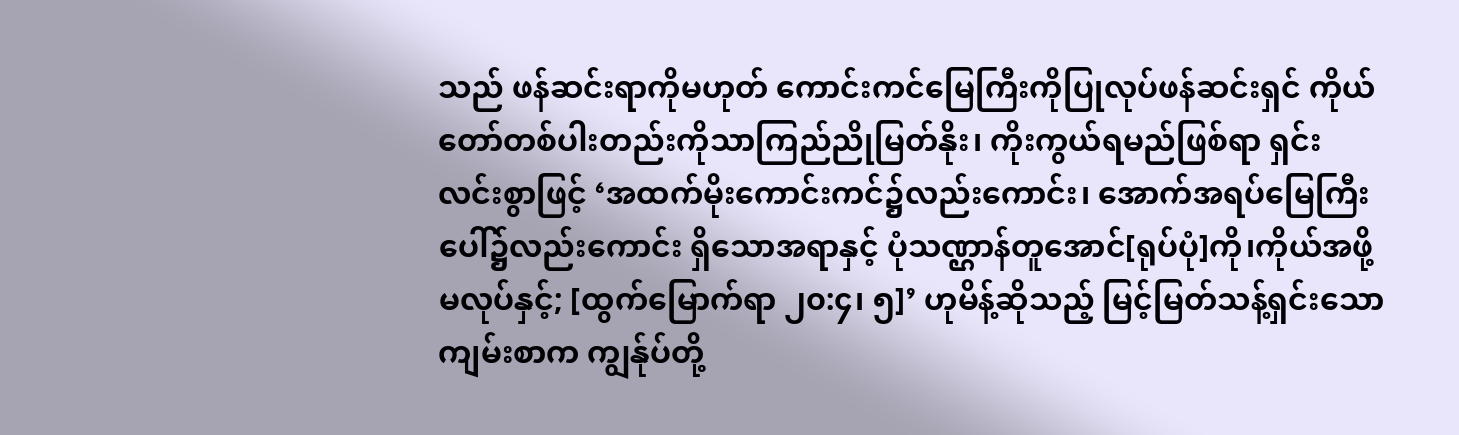သည် ဖန်ဆင်းရာကိုမဟုတ် ကောင်းကင်မြေကြီးကိုပြုလုပ်ဖန်ဆင်းရှင် ကိုယ်တော်တစ်ပါးတည်းကိုသာကြည်ညိုမြတ်နိုး၊ ကိုးကွယ်ရမည်ဖြစ်ရာ ရှင်းလင်းစွာဖြင့် ‘အထက်မိုးကောင်းကင်၌လည်းကောင်း၊ အောက်အရပ်မြေကြီးပေါ်၌လည်းကောင်း ရှိသောအရာနှင့် ပုံသဏ္ဌာန်တူအောင်[ရုပ်ပုံ]ကို၊ကိုယ်အဖို့မလုပ်နှင့်; [ထွက်မြောက်ရာ ၂၀:၄၊ ၅]’ ဟုမိန့်ဆိုသည့် မြင့်မြတ်သန့်ရှင်းသောကျမ်းစာက ကျွန်ုပ်တို့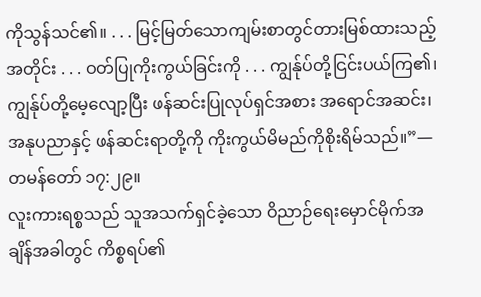ကိုသွန်သင်၏။ . . . မြင့်မြတ်သောကျမ်းစာတွင်တားမြစ်ထားသည့်အတိုင်း . . . ဝတ်ပြုကိုးကွယ်ခြင်းကို . . . ကျွန်ုပ်တို့ငြင်းပယ်ကြ၏၊ ကျွန်ုပ်တို့မေ့လျော့ပြီး ဖန်ဆင်းပြုလုပ်ရှင်အစား အရောင်အဆင်း၊ အနုပညာနှင့် ဖန်ဆင်းရာတို့ကို ကိုးကွယ်မိမည်ကိုစိုးရိမ်သည်။”—တမန်တော် ၁၇:၂၉။
လူးကားရစ္စသည် သူအသက်ရှင်ခဲ့သော ဝိညာဉ်ရေးမှောင်မိုက်အချိန်အခါတွင် ကိစ္စရပ်၏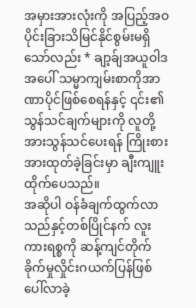အမှားအားလုံးကို အပြည့်အဝပိုင်းခြားသိမြင်နိုင်စွမ်းမရှိသော်လည်း * ချာ့ခ်ျအယူဝါဒအပေါ် သမ္မာကျမ်းစာကိုအာဏာပိုင်ဖြစ်စေရန်နှင့် ၎င်း၏သွန်သင်ချက်များကို လူတို့အားသွန်သင်ပေးရန် ကြိုးစားအားထုတ်ခဲ့ခြင်းမှာ ချီးကျူးထိုက်ပေသည်။
အဆိုပါ ဝန်ခံချက်ထွက်လာသည်နှင့်တစ်ပြိုင်နက် လူးကားရစ္စကို ဆန့်ကျင်တိုက်ခိုက်မှုလှိုင်းဂယက်ပြန်ဖြစ်ပေါ်လာခဲ့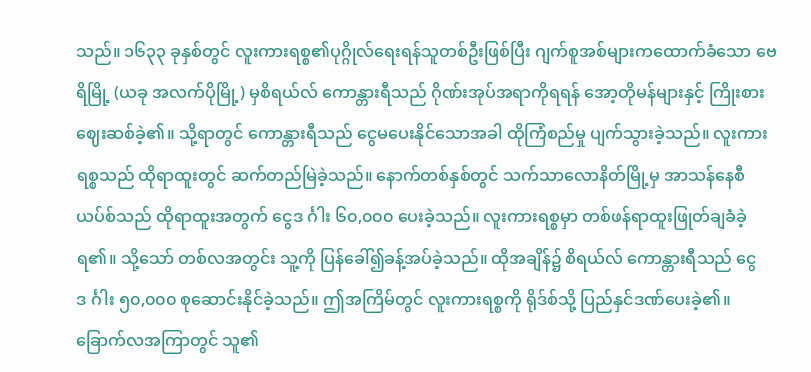သည်။ ၁၆၃၃ ခုနှစ်တွင် လူးကားရစ္စ၏ပုဂ္ဂိုလ်ရေးရန်သူတစ်ဦးဖြစ်ပြီး ဂျက်စူအစ်များကထောက်ခံသော ဗေရိမြို့ (ယခု အလက်ပိုမြို့) မှစိရယ်လ် ကောန္တားရီသည် ဂိုဏ်းအုပ်အရာကိုရရန် အော့တိုမန်များနှင့် ကြိုးစားဈေးဆစ်ခဲ့၏။ သို့ရာတွင် ကောန္တားရီသည် ငွေမပေးနိုင်သောအခါ ထိုကြံစည်မှု ပျက်သွားခဲ့သည်။ လူးကားရစ္စသည် ထိုရာထူးတွင် ဆက်တည်မြဲခဲ့သည်။ နောက်တစ်နှစ်တွင် သက်သာလောနိတ်မြို့မှ အာသန်နေစီယပ်စ်သည် ထိုရာထူးအတွက် ငွေဒ င်္ဂါး ၆၀,၀၀၀ ပေးခဲ့သည်။ လူးကားရစ္စမှာ တစ်ဖန်ရာထူးဖြုတ်ချခံခဲ့ရ၏။ သို့သော် တစ်လအတွင်း သူ့ကို ပြန်ခေါ်၍ခန့်အပ်ခဲ့သည်။ ထိုအချိန်၌ စိရယ်လ် ကောန္တားရီသည် ငွေဒ င်္ဂါး ၅၀,၀၀၀ စုဆောင်းနိုင်ခဲ့သည်။ ဤအကြိမ်တွင် လူးကားရစ္စကို ရိုဒ်စ်သို့ ပြည်နှင်ဒဏ်ပေးခဲ့၏။ ခြောက်လအကြာတွင် သူ၏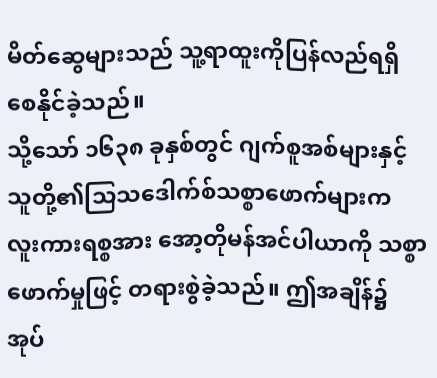မိတ်ဆွေများသည် သူ့ရာထူးကိုပြန်လည်ရရှိစေနိုင်ခဲ့သည်။
သို့သော် ၁၆၃၈ ခုနှစ်တွင် ဂျက်စူအစ်များနှင့် သူတို့၏သြသဒေါက်စ်သစ္စာဖောက်များက လူးကားရစ္စအား အော့တိုမန်အင်ပါယာကို သစ္စာဖောက်မှုဖြင့် တရားစွဲခဲ့သည်။ ဤအချိန်၌ အုပ်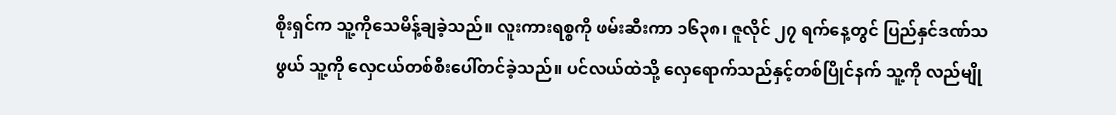စိုးရှင်က သူ့ကိုသေမိန့်ချခဲ့သည်။ လူးကားရစ္စကို ဖမ်းဆီးကာ ၁၆၃၈၊ ဇူလိုင် ၂၇ ရက်နေ့တွင် ပြည်နှင်ဒဏ်သဖွယ် သူ့ကို လှေငယ်တစ်စီးပေါ်တင်ခဲ့သည်။ ပင်လယ်ထဲသို့ လှေရောက်သည်နှင့်တစ်ပြိုင်နက် သူ့ကို လည်မျို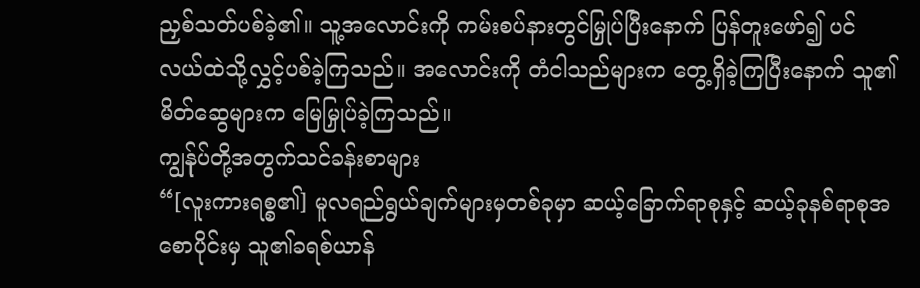ညှစ်သတ်ပစ်ခဲ့၏။ သူ့အလောင်းကို ကမ်းစပ်နားတွင်မြှုပ်ပြီးနောက် ပြန်တူးဖော်၍ ပင်လယ်ထဲသို့လွှင့်ပစ်ခဲ့ကြသည်။ အလောင်းကို တံငါသည်များက တွေ့ရှိခဲ့ကြပြီးနောက် သူ၏မိတ်ဆွေများက မြေမြှုပ်ခဲ့ကြသည်။
ကျွန်ုပ်တို့အတွက်သင်ခန်းစာများ
“[လူးကားရစ္စ၏] မူလရည်ရွယ်ချက်များမှတစ်ခုမှာ ဆယ့်ခြောက်ရာစုနှင့် ဆယ့်ခုနစ်ရာစုအစောပိုင်းမှ သူ၏ခရစ်ယာန်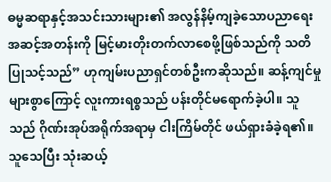ဓမ္မဆရာနှင့်အသင်းသားများ၏ အလွန်နိမ့်ကျခဲ့သောပညာရေးအဆင့်အတန်းကို မြင့်မားတိုးတက်လာစေဖို့ဖြစ်သည်ကို သတိပြုသင့်သည်” ဟုကျမ်းပညာရှင်တစ်ဦးကဆိုသည်။ ဆန့်ကျင်မှုများစွာကြောင့် လူးကားရစ္စသည် ပန်းတိုင်မရောက်ခဲ့ပါ။ သူသည် ဂိုဏ်းအုပ်အရိုက်အရာမှ ငါးကြိမ်တိုင် ဖယ်ရှားခံခဲ့ရ၏။ သူသေပြီး သုံးဆယ့်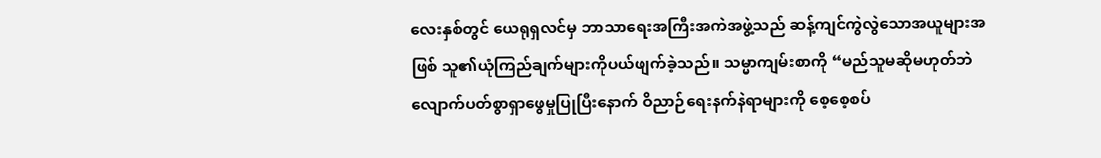လေးနှစ်တွင် ယေရုရှလင်မှ ဘာသာရေးအကြီးအကဲအဖွဲ့သည် ဆန့်ကျင်ကွဲလွဲသောအယူများအဖြစ် သူ၏ယုံကြည်ချက်များကိုပယ်ဖျက်ခဲ့သည်။ သမ္မာကျမ်းစာကို “မည်သူမဆိုမဟုတ်ဘဲ လျောက်ပတ်စွာရှာဖွေမှုပြုပြီးနောက် ဝိညာဉ်ရေးနက်နဲရာများကို စေ့စေ့စပ်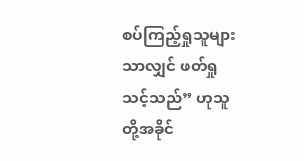စပ်ကြည့်ရှုသူများသာလျှင် ဖတ်ရှုသင့်သည်” ဟုသူတို့အခိုင်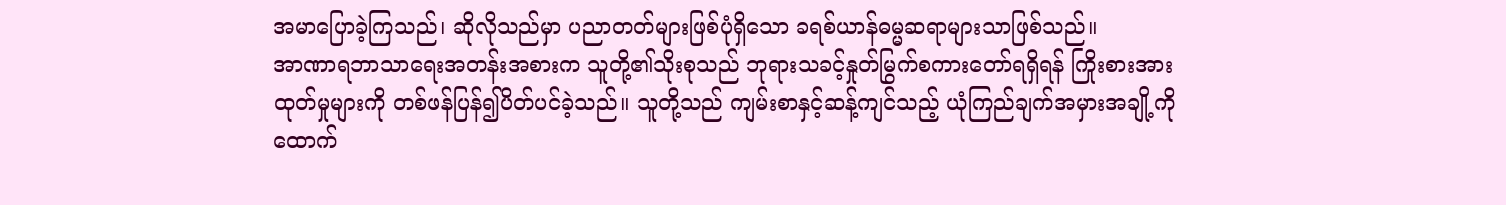အမာပြောခဲ့ကြသည်၊ ဆိုလိုသည်မှာ ပညာတတ်များဖြစ်ပုံရှိသော ခရစ်ယာန်ဓမ္မဆရာများသာဖြစ်သည်။
အာဏာရဘာသာရေးအတန်းအစားက သူတို့၏သိုးစုသည် ဘုရားသခင့်နှုတ်မြွက်စကားတော်ရရှိရန် ကြိုးစားအားထုတ်မှုများကို တစ်ဖန်ပြန်၍ပိတ်ပင်ခဲ့သည်။ သူတို့သည် ကျမ်းစာနှင့်ဆန့်ကျင်သည့် ယုံကြည်ချက်အမှားအချို့ကို ထောက်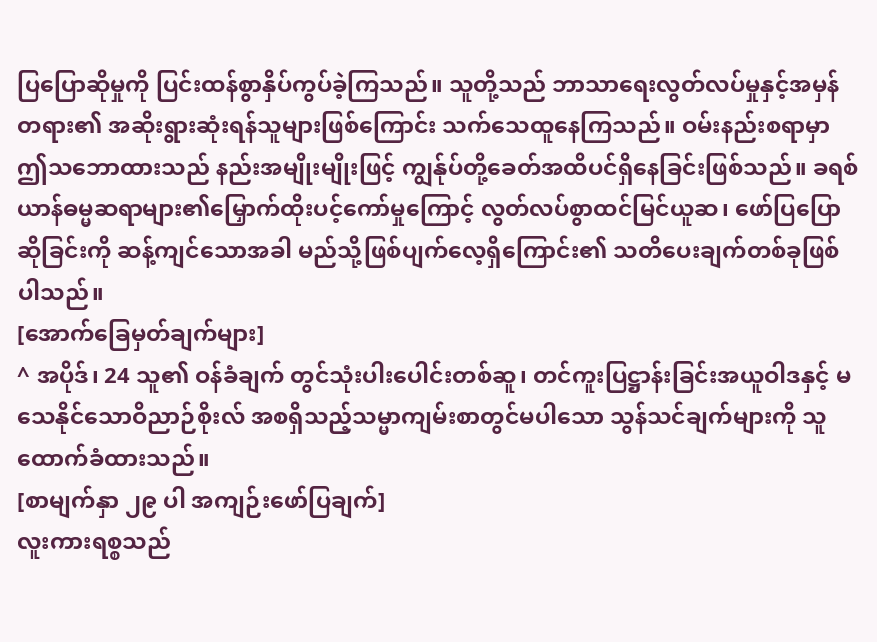ပြပြောဆိုမှုကို ပြင်းထန်စွာနှိပ်ကွပ်ခဲ့ကြသည်။ သူတို့သည် ဘာသာရေးလွတ်လပ်မှုနှင့်အမှန်တရား၏ အဆိုးရွားဆုံးရန်သူများဖြစ်ကြောင်း သက်သေထူနေကြသည်။ ဝမ်းနည်းစရာမှာ ဤသဘောထားသည် နည်းအမျိုးမျိုးဖြင့် ကျွန်ုပ်တို့ခေတ်အထိပင်ရှိနေခြင်းဖြစ်သည်။ ခရစ်ယာန်ဓမ္မဆရာများ၏မြှောက်ထိုးပင့်ကော်မှုကြောင့် လွတ်လပ်စွာထင်မြင်ယူဆ၊ ဖော်ပြပြောဆိုခြင်းကို ဆန့်ကျင်သောအခါ မည်သို့ဖြစ်ပျက်လေ့ရှိကြောင်း၏ သတိပေးချက်တစ်ခုဖြစ်ပါသည်။
[အောက်ခြေမှတ်ချက်များ]
^ အပိုဒ်၊ 24 သူ၏ ဝန်ခံချက် တွင်သုံးပါးပေါင်းတစ်ဆူ၊ တင်ကူးပြဋ္ဌာန်းခြင်းအယူဝါဒနှင့် မသေနိုင်သောဝိညာဉ်စိုးလ် အစရှိသည့်သမ္မာကျမ်းစာတွင်မပါသော သွန်သင်ချက်များကို သူထောက်ခံထားသည်။
[စာမျက်နှာ ၂၉ ပါ အကျဉ်းဖော်ပြချက်]
လူးကားရစ္စသည်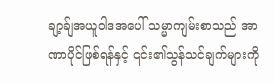ချာ့ခ်ျအယူဝါဒအပေါ် သမ္မာကျမ်းစာသည် အာဏာပိုင်ဖြစ်ရန်နှင့် ၎င်း၏သွန်သင်ချက်များကို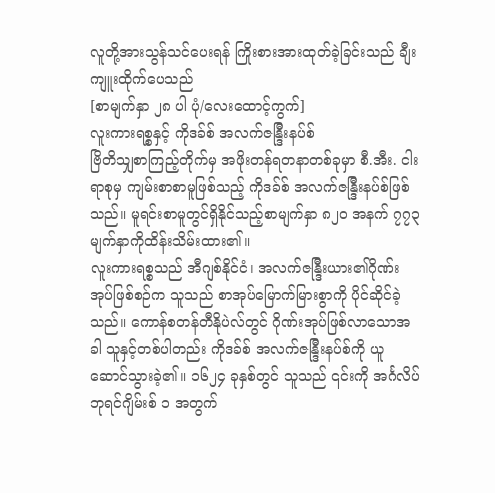လူတို့အားသွန်သင်ပေးရန် ကြိုးစားအားထုတ်ခဲ့ခြင်းသည် ချီးကျူးထိုက်ပေသည်
[စာမျက်နှာ ၂၈ ပါ ပုံ/လေးထောင့်ကွက်]
လူးကားရစ္စနှင့် ကိုဒခ်စ် အလက်ဇန္ဒြီးနပ်စ်
ဗြိတိသျှစာကြည့်တိုက်မှ အဖိုးတန်ရတနာတစ်ခုမှာ စီ.အီး. ငါးရာစုမှ ကျမ်းစာစာမူဖြစ်သည့် ကိုဒခ်စ် အလက်ဇန္ဒြီးနပ်စ်ဖြစ်သည်။ မူရင်းစာမူတွင်ရှိနိုင်သည့်စာမျက်နှာ ၈၂၀ အနက် ၇၇၃ မျက်နှာကိုထိန်းသိမ်းထား၏။
လူးကားရစ္စသည် အီဂျစ်နိုင်ငံ၊ အလက်ဇန္ဒြီးယား၏ဂိုဏ်းအုပ်ဖြစ်စဉ်က သူသည် စာအုပ်မြောက်မြားစွာကို ပိုင်ဆိုင်ခဲ့သည်။ ကောန်စတန်တီနိုပဲလ်တွင် ဂိုဏ်းအုပ်ဖြစ်လာသောအခါ သူနှင့်တစ်ပါတည်း ကိုဒခ်စ် အလက်ဇန္ဒြီးနပ်စ်ကို ယူဆောင်သွားခဲ့၏။ ၁၆၂၄ ခုနှစ်တွင် သူသည် ၎င်းကို အင်္ဂလိပ်ဘုရင်ဂျိမ်းစ် ၁ အတွက်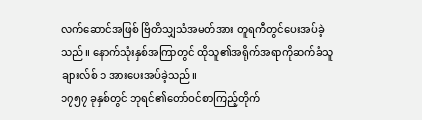လက်ဆောင်အဖြစ် ဗြိတိသျှသံအမတ်အား တူရကီတွင်ပေးအပ်ခဲ့သည်။ နောက်သုံးနှစ်အကြာတွင် ထိုသူ၏အရိုက်အရာကိုဆက်ခံသူ ချားလ်စ် ၁ အားပေးအပ်ခဲ့သည်။
၁၇၅၇ ခုနှစ်တွင် ဘုရင်၏တော်ဝင်စာကြည့်တိုက်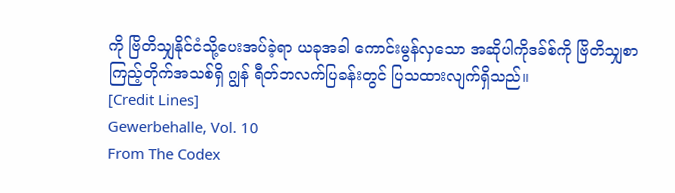ကို ဗြိတိသျှနိုင်ငံသို့ပေးအပ်ခဲ့ရာ ယခုအခါ ကောင်းမွန်လှသော အဆိုပါကိုဒခ်စ်ကို ဗြိတိသျှစာကြည့်တိုက်အသစ်ရှိ ဂျွန် ရီတ်ဘလက်ပြခန်းတွင် ပြသထားလျက်ရှိသည်။
[Credit Lines]
Gewerbehalle, Vol. 10
From The Codex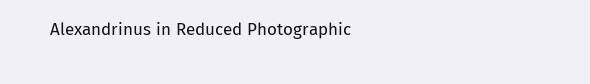Alexandrinus in Reduced Photographic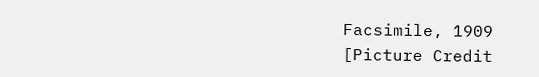Facsimile, 1909
[Picture Credit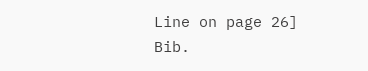Line on page 26]
Bib.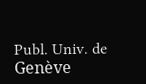Publ. Univ. de Genève